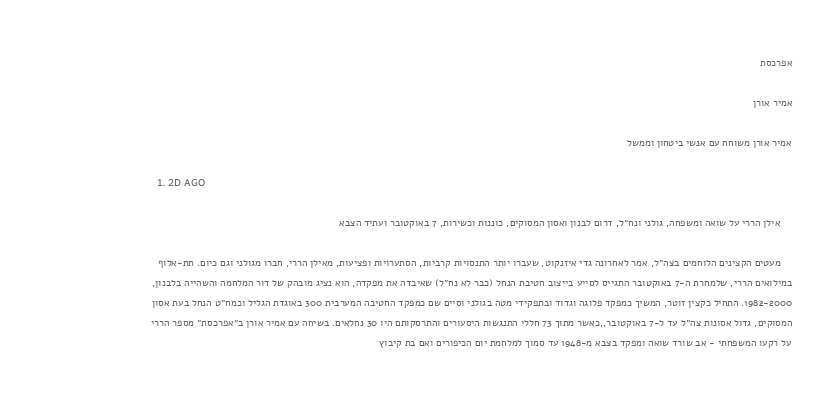אפרכסת

אמיר אורן

אמיר אורן משוחח עם אנשי ביטחון וממשל

  1. 2D AGO

    אילן הררי על שואה ומשפחה, גולני ונח״ל, דרום לבנון ואסון המסוקים, כוננות וכשירות, 7 באוקטובר ועתיד הצבא

    מעטים הקצינים הלוחמים בצה״ל, אמר לאחרונה גדי איזנקוט, שעברו יותר התנסויות קרביות, הסתערויות ופציעות, מאילן הררי, חברו מגולני וגם כיום. תת-אלוף במילואים הררי, שלמחרת ה-7 באוקטובר התגייס לסייע בייצוב חטיבת הנחל (כבר לא נח״ל) שאיבדה את מפקדה, הוא נציג מובהק של דור המלחמה והשהייה בלבנון, 1982-2000. התחיל כקצין זוטר, המשיך כמפקד פלוגה וגדוד ובתפקידי מטה בגולני וסיים שם כמפקד החטיבה המערבית 300 באוגדת הגליל וכמח״ט הנחל בעת אסון המסוקים, גדול אסונות צה״ל עד ל-7 באוקטובר,,כאשר מתוך 73 חללי התנגשות היסעורים והתרסקותם היו 30 נחלאים. בשיחה עם אמיר אורן ב״אפרכסת״ מספר הררי על רקעו המשפחתי - אב שורד שואה ומפקד בצבא מ-1948 עד סמוך למלחמת יום הכיפורים ואם בת קיבוץ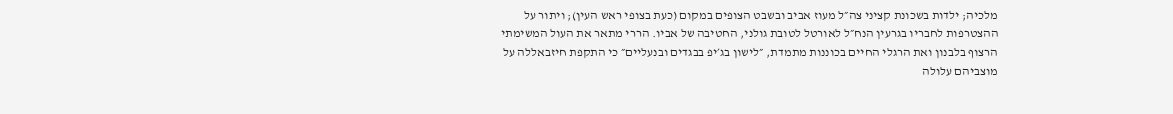מלכיה; ילדות בשכונת קציני צה״ל מעוז אביב ובשבט הצופים במקום (כעת בצופי ראש העין); ויתור על ההצטרפות לחבריו בגרעין הנח״ל לאורטל לטובת גולני, החטיבה של אביו. הררי מתאר את העול המשימתי הרצוף בלבנון ואת הרגלי החיים בכוננות מתמדת, ״לישון בג׳יפ בבגדים ובנעליים״ כי התקפת חיזבאללה על מוצביהם עלולה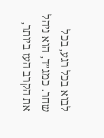לבוא בכל רגע, בכל שחר. כמג״ד, הוא ניהל את הקרב העז ביותר,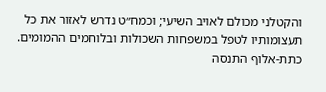והקטלני מכולם לאויב השיעי; וכמח״ט נדרש לאזור את כל תעצומותיו לטפל במשפחות השכולות ובלוחמים ההמומים. כתת-אלוף התנסה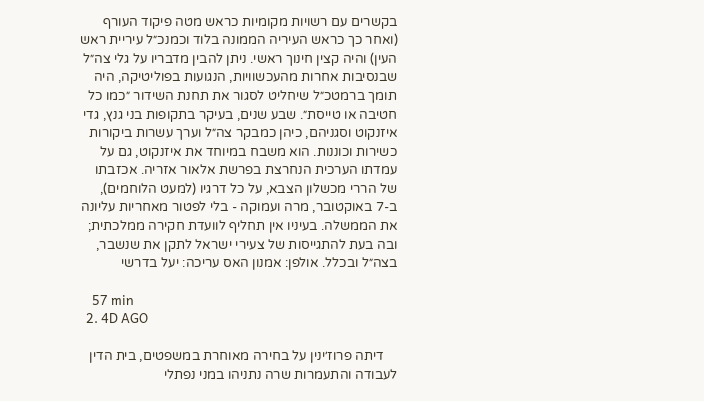בקשרים עם רשויות מקומיות כראש מטה פיקוד העורף (ואחר כך כראש העיריה הממונה בלוד וכמנכ״ל עיריית ראש העין) והיה קצין חינוך ראשי. ניתן להבין מדבריו על גלי צה״ל שבנסיבות אחרות מהעכשוויות, הנגועות בפוליטיקה, היה תומך ברמטכ״ל שיחליט לסגור את תחנת השידור ״כמו כל חטיבה או טייסת״. שבע שנים, בעיקר בתקופות בני גנץ, גדי איזנקוט וסגניהם, כיהן כמבקר צה״ל וערך עשרות ביקורות כשירות וכוננות. הוא משבח במיוחד את איזנקוט, גם על עמדתו הערכית הנחרצת בפרשת אלאור אזריה. אכזבתו של הררי מכשלון הצבא, על כל דרגיו (למעט הלוחמים), ב-7 באוקטובר, מרה ועמוקה - בלי לפטור מאחריות עליונה את הממשלה. בעיניו אין תחליף לוועדת חקירה ממלכתית; ובה בעת להתגייסות של צעירי ישראל לתקן את שנשבר, בצה״ל ובכלל. אולפן: אמנון האס עריכה: יעל בדרשי

    57 min
  2. 4D AGO

    דיתה פרוז׳ינין על בחירה מאוחרת במשפטים, בית הדין לעבודה והתעמרות שרה נתניהו במני נפתלי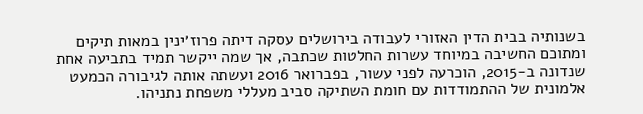בשנותיה בבית הדין האזורי לעבודה בירושלים עסקה דיתה פרוז׳ינין במאות תיקים ומתוכם החשיבה במיוחד עשרות החלטות שכתבה, אך שמה ייקשר תמיד בתביעה אחת שנדונה ב-2015, הוכרעה לפני עשור, בפברואר 2016 ועשתה אותה לגיבורה הכמעט אלמונית של ההתמודדות עם חומת השתיקה סביב מעללי משפחת נתניהו.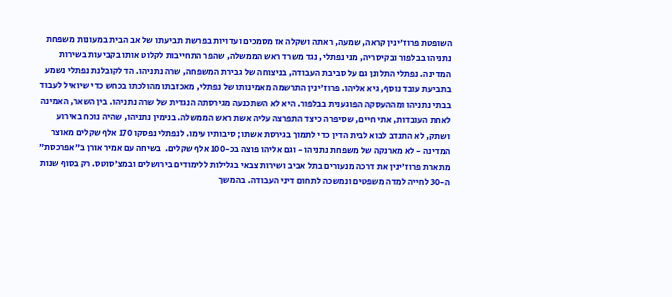השופטת פרוז׳ינין קראה, שמעה, ראתה ושקלה אז מסמכים ועדויות בפרשת תביעתו של אב הבית במעונות משפחת נתניהו בבלפור ובקיסריה, מני נפתלי, נגד משרד ראש הממשלה, שהפר התחייבות לקלוט אותו בקביעות בשירות המדינה. נפתלי התלונן גם על סביבת העבודה, בניצוחה של גבירת המשפחה, שרה נתניהו. הד לקובלנת נפתלי נשמע בתביעת עובד נוסף, גיא אליהו. פרוז׳ינין התרשמה מאמינותו של נפתלי, מאכזבתו מהולכתו בכחש כדי שיואיל לעבוד בבתי נתניהו ומההעסקה הפוגענית בבלפור. היא לא השתכנעה מגירסתה הנגדית של שרה נתניהו. בין השאר, האמינה לאחת העובדות, אתי חיים, שסיפרה כיצד התפרצה עליה אשת ראש הממשלה. בנימין נתניהו, שהיה נוכח באירוע ושתק, לא התנדב לבוא לבית הדין כדי לתמוך בגירסת אשתו; סיבותיו עימו. לנפתלי נפסקו 170 אלף שקלים מאוצר המדינה - לא מארנקה של משפחת נתניהו - וגם אליהו פוצה בכ-100 אלף שקלים.  בשיחה עם אמיר אורן ב״אפרכסת״ מתארת פרוז׳ינין את דרכה מנעורים בתל אביב ושירות צבאי בגלילות ללימודים בירושלים ובמצ׳סוטס. רק בסוף שנות ה-30 לחייה למדה משפטים ונמשכה לתחום דיני העבודה. בהמשך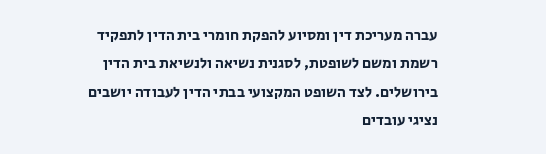עברה מעריכת דין ומסיוע להפקת חומרי בית הדין לתפקיד רשמת ומשם לשופטת, לסגנית נשיאה ולנשיאת בית הדין בירושלים. לצד השופט המקצועי בבתי הדין לעבודה יושבים נציגי עובדים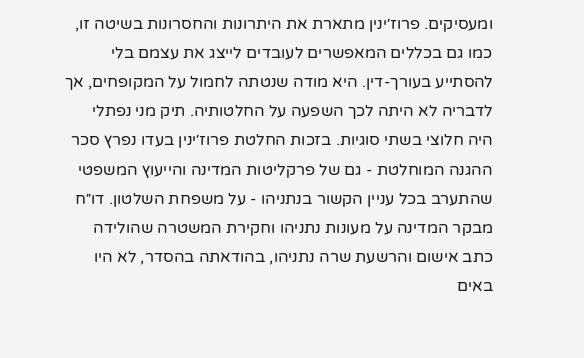ומעסיקים. פרוז׳ינין מתארת את היתרונות והחסרונות בשיטה זו, כמו גם בכללים המאפשרים לעובדים לייצג את עצמם בלי להסתייע בעורך-דין. היא מודה שנטתה לחמול על המקופחים, אך לדבריה לא היתה לכך השפעה על החלטותיה. תיק מני נפתלי היה חלוצי בשתי סוגיות. בזכות החלטת פרוז׳ינין בעדו נפרץ סכר ההגנה המוחלטת - גם של פרקליטות המדינה והייעוץ המשפטי שהתערב בכל עניין הקשור בנתניהו - על משפחת השלטון. דו״ח מבקר המדינה על מעונות נתניהו וחקירת המשטרה שהולידה כתב אישום והרשעת שרה נתניהו, בהודאתה בהסדר, לא היו באים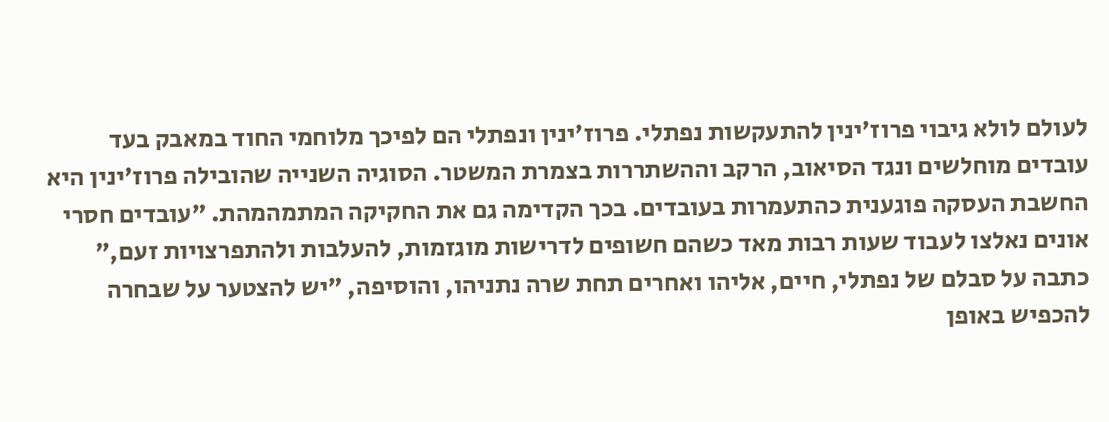לעולם לולא גיבוי פרוז׳ינין להתעקשות נפתלי. פרוז׳ינין ונפתלי הם לפיכך מלוחמי החוד במאבק בעד עובדים מוחלשים ונגד הסיאוב, הרקב וההשתררות בצמרת המשטר. הסוגיה השנייה שהובילה פרוז׳ינין היא החשבת העסקה פוגענית כהתעמרות בעובדים. בכך הקדימה גם את החקיקה המתמהמהת. ״עובדים חסרי אונים נאלצו לעבוד שעות רבות מאד כשהם חשופים לדרישות מוגזמות, להעלבות ולהתפרצויות זעם,״ כתבה על סבלם של נפתלי, חיים, אליהו ואחרים תחת שרה נתניהו, והוסיפה, ״יש להצטער על שבחרה להכפיש באופן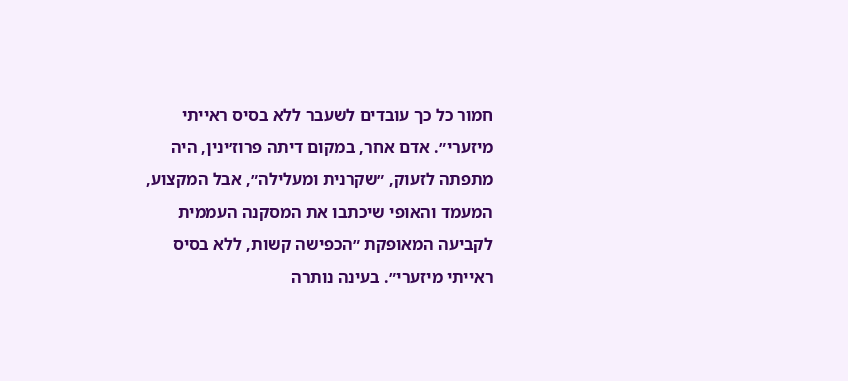חמור כל כך עובדים לשעבר ללא בסיס ראייתי מיזערי״. אדם אחר, במקום דיתה פרוז׳ינין, היה מתפתה לזעוק, ״שקרנית ומעלילה״, אבל המקצוע, המעמד והאופי שיכתבו את המסקנה העממית לקביעה המאופקת ״הכפישה קשות, ללא בסיס ראייתי מיזערי״. בעינה נותרה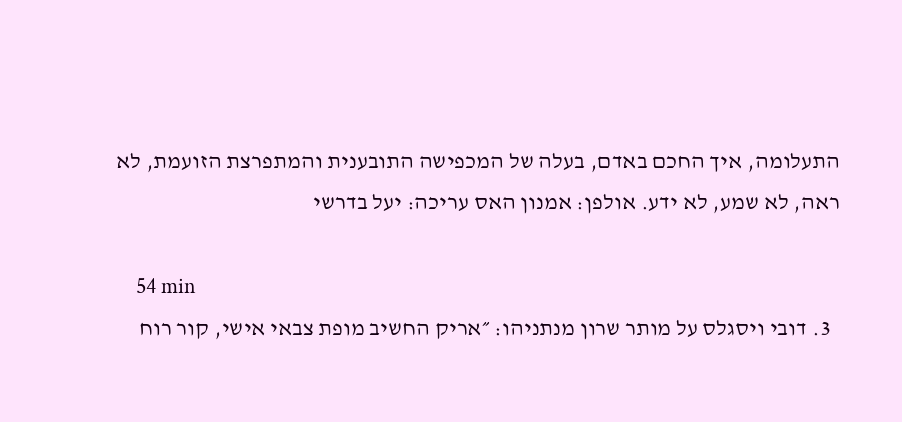התעלומה, איך החכם באדם, בעלה של המכפישה התובענית והמתפרצת הזועמת, לא ראה, לא שמע, לא ידע. אולפן: אמנון האס עריכה: יעל בדרשי

    54 min
  3. דובי ויסגלס על מותר שרון מנתניהו: ״אריק החשיב מופת צבאי אישי, קור רוח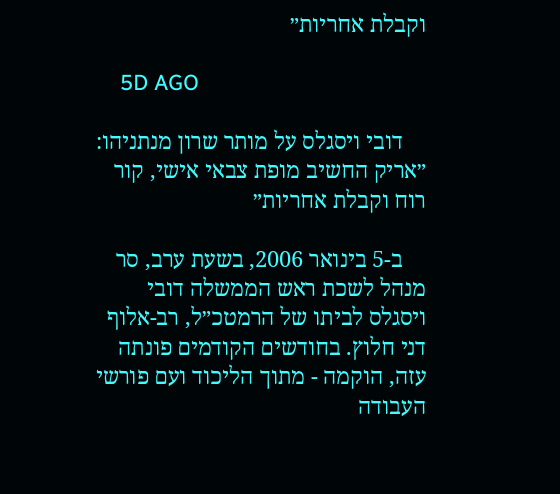וקבלת אחריות״

    5D AGO

    דובי ויסגלס על מותר שרון מנתניהו: ״אריק החשיב מופת צבאי אישי, קור רוח וקבלת אחריות״

    ב-5 בינואר 2006, בשעת ערב, סר מנהל לשכת ראש הממשלה דובי ויסגלס לביתו של הרמטכ״ל, רב-אלוף דני חלוץ. בחודשים הקודמים פונתה עזה, הוקמה - מתוך הליכוד ועם פורשי העבודה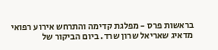בראשות פרס - מפלגת קדימה והתרחש אירוע רפואי מדאיג שאריאל שרון שרד. ביום הביקור של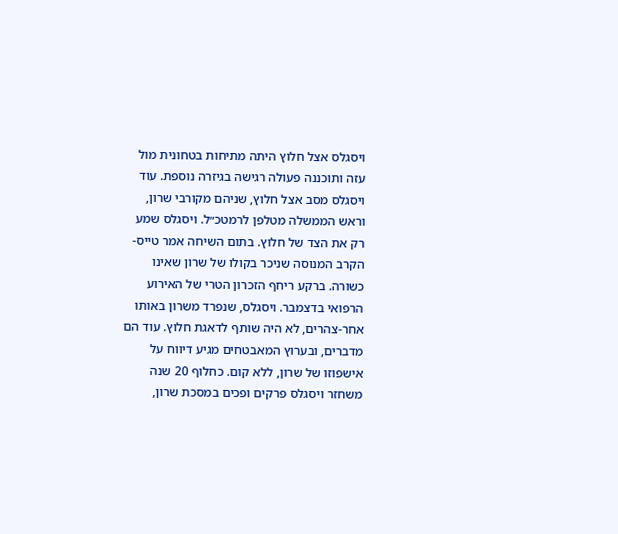ויסגלס אצל חלוץ היתה מתיחות בטחונית מול עזה ותוכננה פעולה רגישה בגיזרה נוספת. עוד ויסגלס מסב אצל חלוץ, שניהם מקורבי שרון, וראש הממשלה מטלפן לרמטכ״ל. ויסגלס שמע רק את הצד של חלוץ. בתום השיחה אמר טייס-הקרב המנוסה שניכר בקולו של שרון שאינו כשורה. ברקע ריחף הזכרון הטרי של האירוע הרפואי בדצמבר. ויסגלס, שנפרד משרון באותו אחר-צהרים, לא היה שותף לדאגת חלוץ. עוד הם מדברים, ובערוץ המאבטחים מגיע דיווח על אישפוזו של שרון, ללא קום. כחלוף 20 שנה משחזר ויסגלס פרקים ופכים במסכת שרון,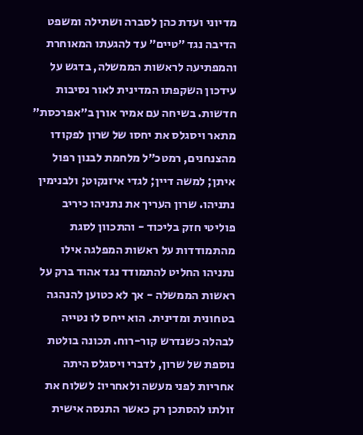מדיוני ועדת כהן לסברה ושתילה ומשפט הדיבה נגד ״טיים״ עד להגעתו המאוחרת והמפתיעה לראשות הממשלה, בדגש על עידכון השקפתו המדינית לאור נסיבות חדשות. בשיחה עם אמיר אורן ב״אפרכסת״ מתאר ויסגלס את יחסו של שרון לפקודו מהצנחנים, רמטכ״ל מלחמת לבנון רפול איתן; למשה דיין; לגדי איזנקוט; ולבנימין נתניהו. שרון העריך את נתניהו כיריב פוליטי חזק בליכוד - והתכוון לסגת מהתמודדות על ראשות המפלגה אילו נתניהו החליט להתמודד נגד אהוד ברק על ראשות הממשלה - אך לא כטוען להנהגה בטחונית ומדינית. הוא ייחס לו נטייה לבהלה כשנדרש קור-רוח. תכונה בולטת נוספת של שרון, לדברי ויסגלס היתה אחריות לפני מעשה ולאחריו: לשלוח את זולתו להסתכן רק כאשר התנסה אישית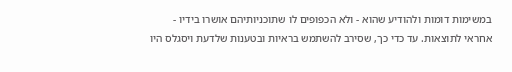במשימות דומות ולהודיע שהוא - ולא הכפופים לו שתוכניותיהם אושרו בידיו - אחראי לתוצאות. עד כדי כך, שסירב להשתמש בראיות ובטענות שלדעת ויסגלס היו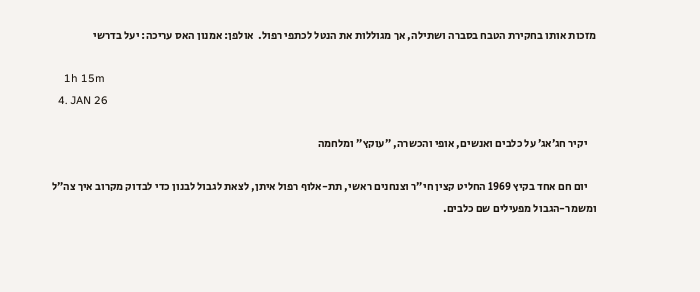מזכות אותו בחקירת הטבח בסברה ושתילה, אך מגוללות את הנטל לכתפי רפול.  אולפן: אמנון האס עריכה: יעל בדרשי

    1h 15m
  4. JAN 26

    יקיר חג׳אג׳ על כלבים ואנשים, אופי והכשרה, ״עוקץ״ ומלחמה

    יום חם אחד בקיץ 1969 החליט קצין חי״ר וצנחנים ראשי, תת-אלוף רפול איתן, לצאת לגבול לבנון כדי לבדוק מקרוב איך צה״ל ומשמר-הגבול מפעילים שם כלבים.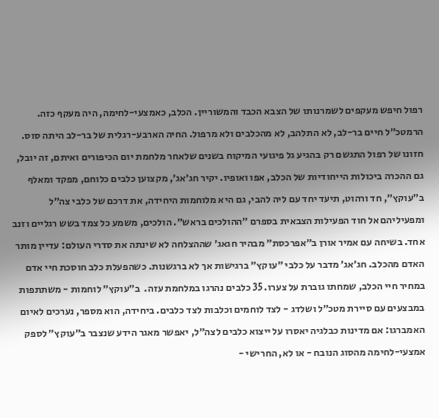רפול חיפש מעקפים לשמרנותו של הצבא הכבד והמשוריין. הכלב, כאמצעי-לחימה, היה מעקף כזה. הרמטכ״ל חיים בר-לב, לא התלהב, לא מהכלבים ולא מרפול. החיה הארבע-רגלית של בר-לב היתה סוס. חזונו של רפול התגשם רק בהגיע גל פיגועי המיקוח בשנים שלאחר מלחמת יום הכיפורים ואיתם, זה יובל, גם ההכרה ביכולות הייחודיות של הכלב, אפו ואופיו. יקיר חג׳אג׳, מקצוען כלבים כלוחם, מפקד ומאלף ב״עוקץ״, חד ורהוט, תיעד יחד עם ליה להבי, גם היא מלוחמות היחידה, את דרכם של כלבי צה״ל ומפעיליהם אל חוד הפעילות הצבאית בספרם ״ההולכים בראש״. הולכים, משמע כל צמד בשש רגליים וזנב אחד. בשיחה עם אמיר אורן ב״אפרכסת״ מבהיר חגאג׳ שההצלחה לא שינתה את סדרי העולם: עדיין מותר האדם מהכלב. חג׳אג׳ מדבר על כלבי ״עוקץ״ ברגישות אך לא ברגשנות. כשהפעלת כלב חוסכת חיי אדם במחיר חיי הכלב, שמחתו גוברת על צערו. 35 כלבים נהרגו במלחמת עזה.  ב״עוקץ״ לוחמות - משתתפות במבצעים עם סיירת מטכ״ל ושלדג - לצד לוחמים וכלבות לצד כלבים. ביחידה, הוא מספר, נערכים לאיום האמברגו: אם מדינות כבלגיה יאסרו על ייצוא כלבים לצה״ל, יאפשר מאגר הידע שנצבר ב״עוקץ״ לספק אמצעי-לחימה מהסוג הנובח - או לא, החרישי -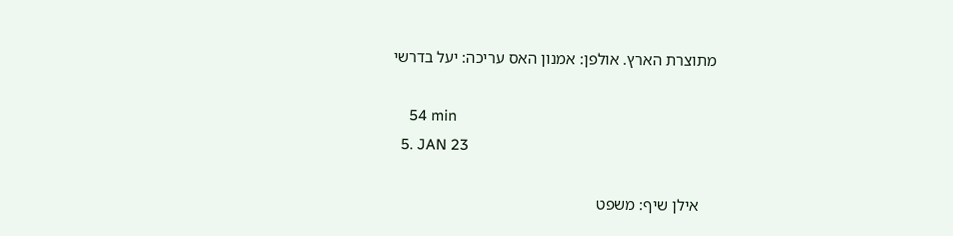מתוצרת הארץ. אולפן: אמנון האס עריכה: יעל בדרשי

    54 min
  5. JAN 23

    אילן שיף: משפט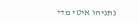נתניהו איטי מדי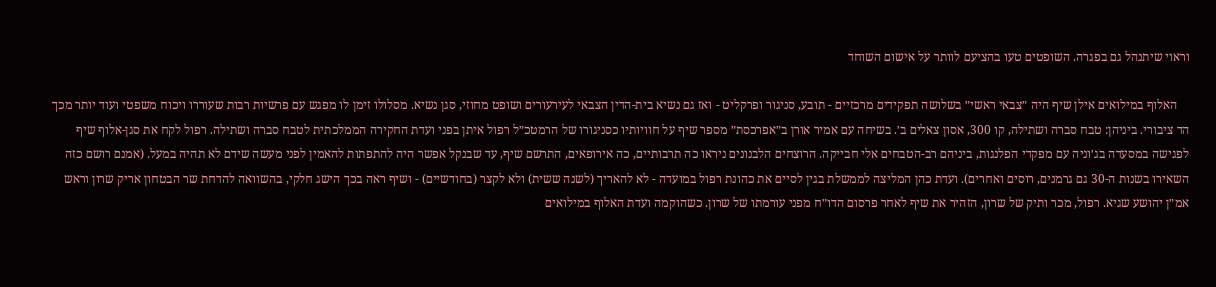וראוי שיתנהל גם בפגרה. השופטים טעו בהציעם לוותר על אישום השוחד

    האלוף במילואים אילן שיף היה ״צבאי ראשי״ בשלושה תפקידים מרכזיים - תובע, סניגור ופרקליט - ואז גם נשיא בית-הדין הצבאי לעירעורים ושופט מחוזי, סגן נשיא. מסלולו זימן לו מפגש עם פרשיות רבות שעוררו ויכוח משפטי ועוד יותר מכך הד ציבורי. ביניהן: טבח סברה ושתילה, קו 300, אסון צאלים ב׳. בשיחה עם אמיר אורן ב״אפרכסת״ מספר שיף על חוויותיו כסניגורו של הרמטכ״ל רפול איתן בפני ועדת החקירה הממלכתית לטבח סברה ושתילה. רפול לקח את סגן-אלוף שיף לפגישה במסעדה בג׳וניה עם מפקדי הפלנגות, ביניהם רב-הטבחים אלי חבייקה. הרוצחים הלבנונים ניראו כה תרבותיים, כה אירופאים, התרשם שיף, עד שבנקל אפשר היה להתפתות להאמין לפני מעשה שידם לא תהיה במעל. (אמנם רושם כזה השאירו בשנות ה-30 גם גרמנים, רוסים ואחרים). ועדת כהן המליצה לממשלת בגין לסיים את כהונת רפול במועדה - לא להאריך (לשנה ששית) ולא לקצר (בחודשיים) - ושיף ראה בכך הישג חלקי, בהשוואה להדחת שר הבטחון אריק שרון וראש אמ״ן יהושע שגיא. רפול, מכר ותיק של שרון, הזהיר את שיף לאחר פרסום הדו״ח מפני עורמתו של שרון. כשהוקמה ועדת האלוף במילואים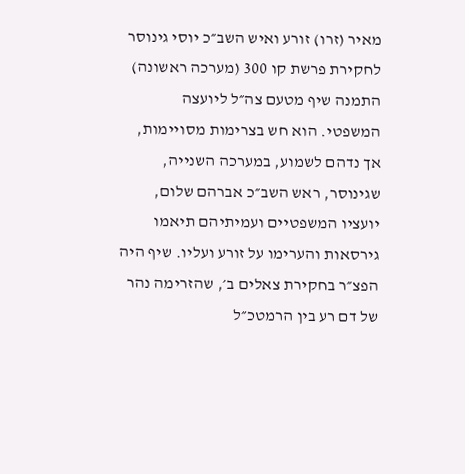מאיר (זרו) זורע ואיש השב״כ יוסי גינוסר לחקירת פרשת קו 300 (מערכה ראשונה) התמנה שיף מטעם צה״ל ליועצה המשפטי. הוא חש בצרימות מסויימות, אך נדהם לשמוע, במערכה השנייה, שגינוסר, ראש השב״כ אברהם שלום, יועציו המשפטיים ועמיתיהם תיאמו גירסאות והערימו על זורע ועליו. שיף היה הפצ״ר בחקירת צאלים ב׳, שהזרימה נהר של דם רע בין הרמטכ״ל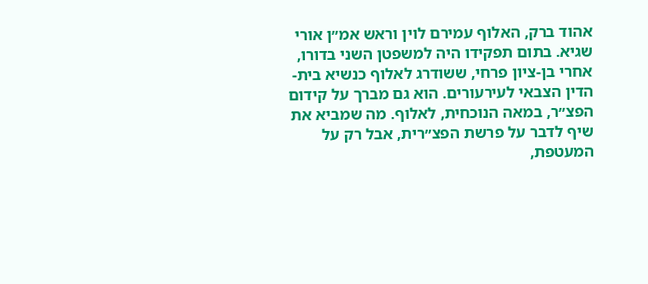אהוד ברק, האלוף עמירם לוין וראש אמ״ן אורי שגיא. בתום תפקידו היה למשפטן השני בדורו, אחרי בן-ציון פרחי, ששודרג לאלוף כנשיא בית-הדין הצבאי לעירעורים. הוא גם מברך על קידום הפצ״ר, במאה הנוכחית, לאלוף. מה שמביא את שיף לדבר על פרשת הפצ״רית, אבל רק על המעטפת,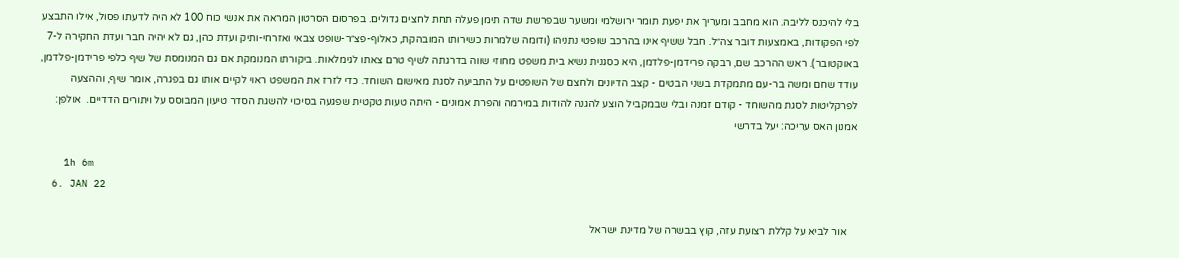בלי להיכנס לליבה. הוא מחבב ומעריך את יפעת תומר ירושלמי ומשער שבפרשת שדה תימן פעלה תחת לחצים גדולים. בפרסום הסרטון המראה את אנשי כוח 100 לא היה לדעתו פסול, אילו התבצע לפי הפקודות, באמצעות דובר צה״ל. חבל ששיף אינו בהרכב שופטי נתניהו (ודומה שלמרות כשירותו המובהקת, כאלוף-פצ״ר-שופט צבאי ואזרחי-ותיק ועדת כהן, גם לא יהיה חבר ועדת החקירה ל-7 באוקטובר). ראש ההרכב שם, רבקה פרידמן-פלדמן, היא כסגנית נשיא בית משפט מחוזי שווה בדרגתה לשיף טרם צאתו לגימלאות. ביקורתו המנומקת אם גם המנומסת של שיף כלפי פרידמן-פלדמן, עודד שחם ומשה בר-עם מתמקדת בשני הבטים - קצב הדיונים ולחצם של השופטים על התביעה לסגת מאישום השוחד. כדי לזרז את המשפט ראוי לקיים אותו גם בפגרה, אומר שיף, וההצעה לפרקליטות לסגת מהשוחד - קודם זמנה ובלי שבמקביל הוצע להגנה להודות במירמה והפרת אמונים - היתה טעות טקטית שפגעה בסיכוי להשגת הסדר טיעון המבוסס על ויתורים הדדיים.  אולפן: אמנון האס עריכה: יעל בדרשי

    1h 6m
  6. JAN 22

    אור לביא על קללת רצועת עזה, קוץ בבשרה של מדינת ישראל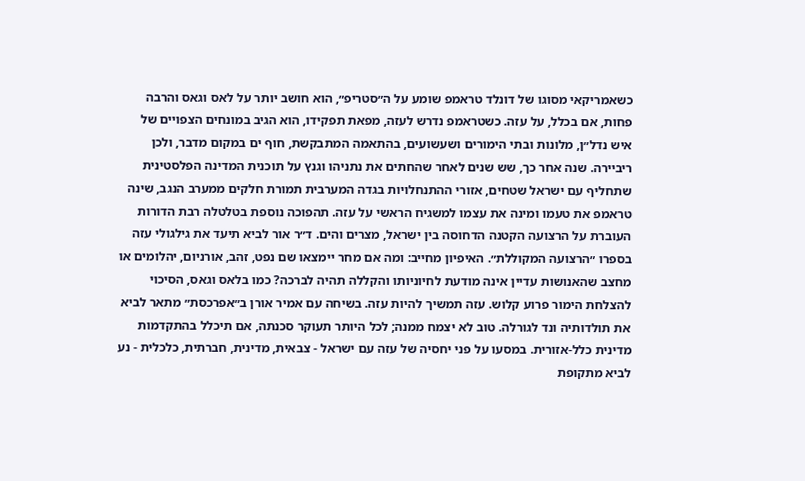כשאמריקאי מסוגו של דונלד טראמפ שומע על ה״סטריפ״, הוא חושב יותר על לאס וגאס והרבה פחות, אם בכלל, על עזה. כשטראמפ נדרש לעזה, מפאת תפקידו, הוא הגיב במונחים הצפויים של איש נדל״ן, מלונות ובתי הימורים ושעשועים, בהתאמה המתבקשת, חוף ים במקום מדבר, ולכן ריביירה. שנה אחר כך, שש שנים לאחר שהחתים את נתניהו וגנץ על תוכנית המדינה הפלסטינית שתחליף עם ישראל שטחים, אזורי ההתנחלויות בגדה המערבית תמורת חלקים ממערב הנגב, שינה טראמפ את טעמו ומינה את עצמו למשגיח הראשי על עזה. תהפוכה נוספת בטלטלה רבת הדורות העוברת על הרצועה הקטנה הדחוסה בין ישראל, מצרים והים. ד״ר אור לביא תיעד את גילגולי עזה בספרו ״הרצועה המקוללת״. האיפיון מחייב: ומה אם מחר יימצאו שם נפט, זהב, אורניום, יהלומים או מחצב שהאנושות עדיין אינה מודעת לחיוניותו והקללה תהיה לברכה? כמו בלאס וגאס, הסיכוי להצלחת הימור פרוע קלוש. עזה תמשיך להיות עזה. בשיחה עם אמיר אורן ב״אפרכסת״ מתאר לביא את תולדותיה ונד לגורלה. טוב לא יצמח ממנה; לכל היותר תעוקר סכנתה, אם תיכלל בהתקדמות מדינית כלל-אזורית. במסעו על פני יחסיה של עזה עם ישראל - צבאית, מדינית, חברתית, כלכלית - נע לביא מתקופת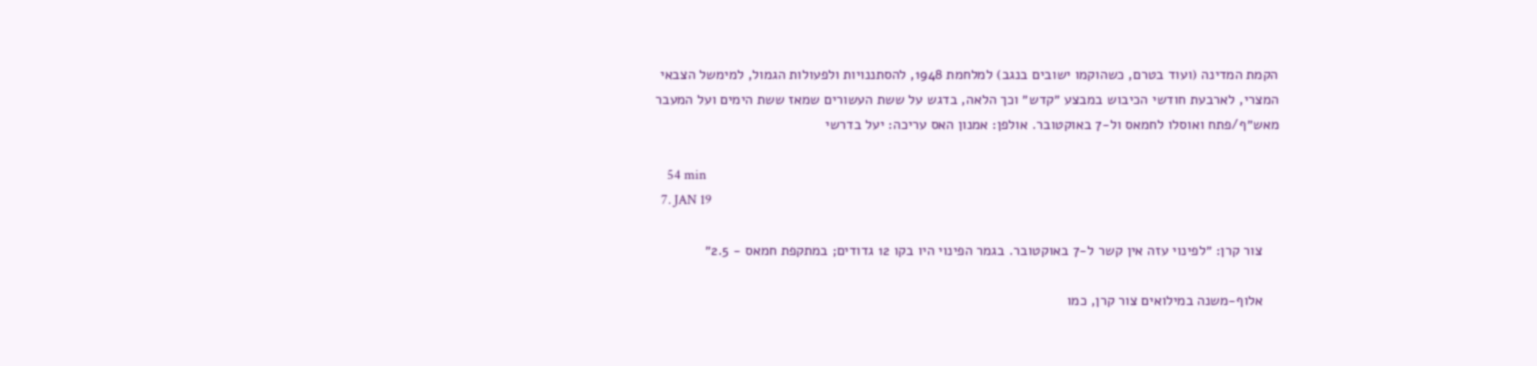הקמת המדינה (ועוד בטרם, כשהוקמו ישובים בנגב) למלחמת 1948, להסתננויות ולפעולות הגמול, למימשל הצבאי המצרי, לארבעת חודשי הכיבוש במבצע ״קדש״ וכך הלאה, בדגש על ששת העשורים שמאז ששת הימים ועל המעבר מאש״ף/פתח ואוסלו לחמאס ול-7 באוקטובר. אולפן: אמנון האס עריכה: יעל בדרשי

    54 min
  7. JAN 19

    צור קרן: ״לפינוי עזה אין קשר ל-7 באוקטובר. בגמר הפינוי היו בקו 12 גדודים; במתקפת חמאס - 2.5״

    אלוף-משנה במילואים צור קרן, כמו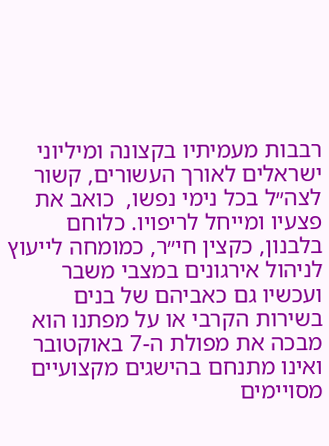רבבות מעמיתיו בקצונה ומיליוני ישראלים לאורך העשורים, קשור לצה״ל בכל נימי נפשו,  כואב את פצעיו ומייחל לריפויו. כלוחם בלבנון, כקצין חי״ר, כמומחה לייעוץ לניהול אירגונים במצבי משבר ועכשיו גם כאביהם של בנים בשירות הקרבי או על מפתנו הוא מבכה את מפולת ה-7 באוקטובר ואינו מתנחם בהישגים מקצועיים מסויימים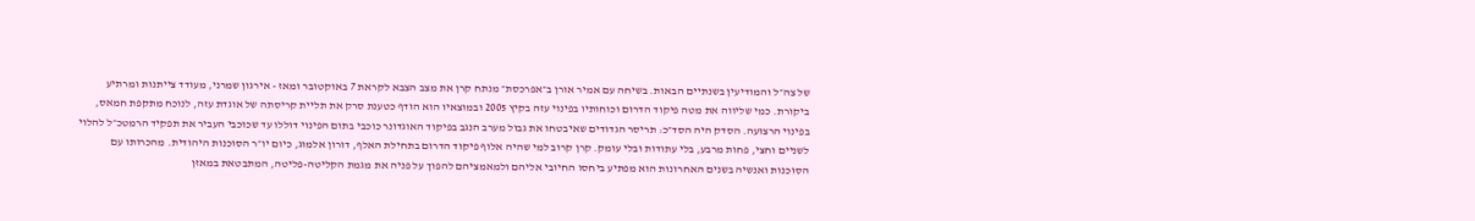של צה״ל והמודיעין בשנתיים הבאות. בשיחה עם אמיר אורן ב״אפרכסת״ מנתח קרן את מצב הצבא לקראת 7 באוקטובר ומאז - אירגון שמרני, מעודד צייתנות ומרתיע ביקורת. כמי שליווה את מטה פיקוד הדרום וכוחותיו בפינוי עזה בקיץ 2005 ובמוצאיו הוא הודף כטענת סרק את תליית קריסתה של אוגדת עזה, לנוכח מתקפת חמאס, בפינוי הרצועה. הסדק היה הסד״כ: תריסר הגדודים שאיבטחו את גבול מערב הנגב בפיקוד האוגדונר כוכבי בתום הפינוי דוללו עד שכוכבי העביר את תפקיד הרמטכ״ל להלוי לשניים וחצי, פחות מרבע, בלי עתודות ובלי עומק. קרן קרוב למי שהיה אלוף פיקוד הדרום בתחילת האלף, דורון אלמוג, כיום יו״ר הסוכנות היהודית. מהכרותו עם הסוכנות ואנשיה בשנים האחרונות הוא מפתיע ביחסו החיובי אליהם ולמאמציהם להפוך על פניה את מגמת הקליטה-פליטה, המתבטאת במאזן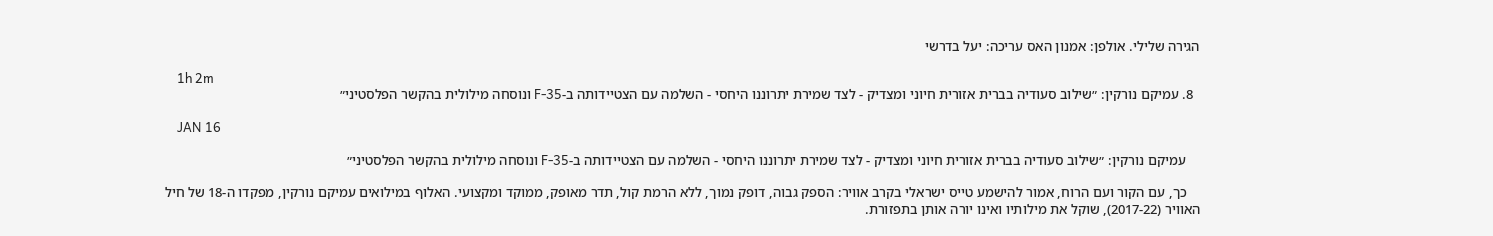הגירה שלילי. אולפן: אמנון האס עריכה: יעל בדרשי

    1h 2m
  8. עמיקם נורקין: ״שילוב סעודיה בברית אזורית חיוני ומצדיק - לצד שמירת יתרוננו היחסי - השלמה עם הצטיידותה ב-F-35 ונוסחה מילולית בהקשר הפלסטיני״

    JAN 16

    עמיקם נורקין: ״שילוב סעודיה בברית אזורית חיוני ומצדיק - לצד שמירת יתרוננו היחסי - השלמה עם הצטיידותה ב-F-35 ונוסחה מילולית בהקשר הפלסטיני״

    כך, עם הקור ועם הרוח, אמור להישמע טייס ישראלי בקרב אוויר: הספק גבוה, דופק נמוך, ללא הרמת קול, תדר מאופק, ממוקד ומקצועי. האלוף במילואים עמיקם נורקין, מפקדו ה-18 של חיל האוויר (2017-22), שוקל את מילותיו ואינו יורה אותן בתפזורת.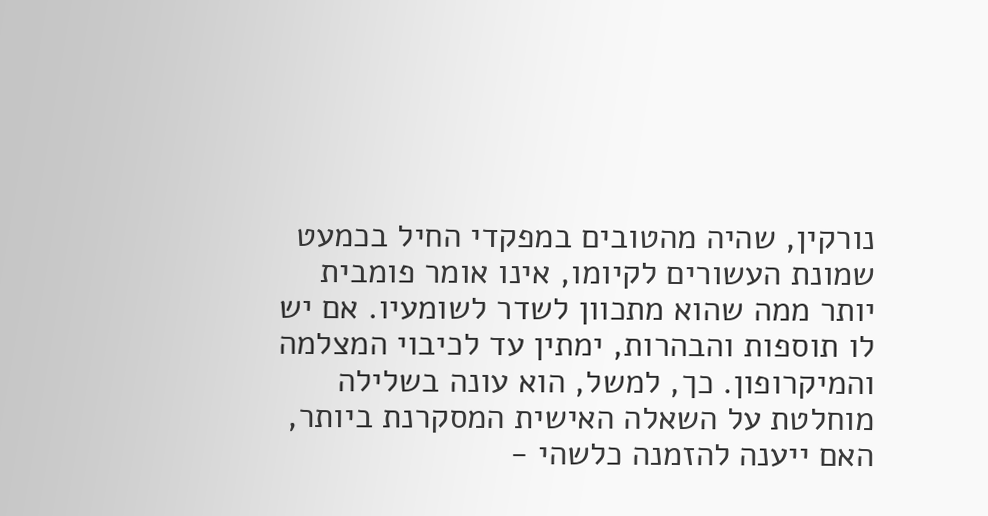נורקין, שהיה מהטובים במפקדי החיל בכמעט שמונת העשורים לקיומו, אינו אומר פומבית יותר ממה שהוא מתכוון לשדר לשומעיו. אם יש לו תוספות והבהרות, ימתין עד לכיבוי המצלמה והמיקרופון. כך, למשל, הוא עונה בשלילה מוחלטת על השאלה האישית המסקרנת ביותר, האם ייענה להזמנה כלשהי -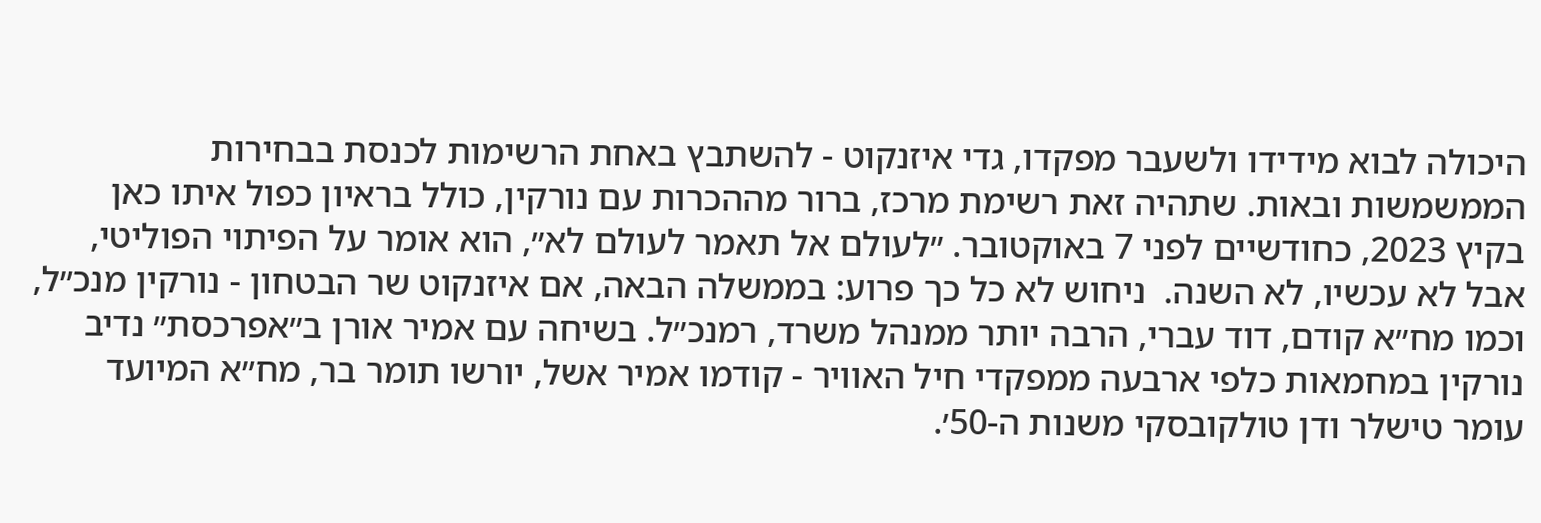היכולה לבוא מידידו ולשעבר מפקדו, גדי איזנקוט - להשתבץ באחת הרשימות לכנסת בבחירות הממשמשות ובאות. שתהיה זאת רשימת מרכז, ברור מההכרות עם נורקין, כולל בראיון כפול איתו כאן בקיץ 2023, כחודשיים לפני 7 באוקטובר. ״לעולם אל תאמר לעולם לא״, הוא אומר על הפיתוי הפוליטי, אבל לא עכשיו, לא השנה.  ניחוש לא כל כך פרוע: בממשלה הבאה, אם איזנקוט שר הבטחון - נורקין מנכ״ל, וכמו מח״א קודם, דוד עברי, הרבה יותר ממנהל משרד, רמנכ״ל. בשיחה עם אמיר אורן ב״אפרכסת״ נדיב נורקין במחמאות כלפי ארבעה ממפקדי חיל האוויר - קודמו אמיר אשל, יורשו תומר בר, מח״א המיועד עומר טישלר ודן טולקובסקי משנות ה-50׳.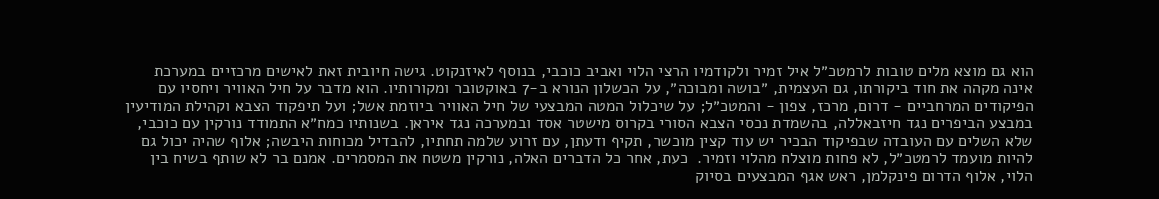הוא גם מוצא מלים טובות לרמטכ״ל איל זמיר ולקודמיו הרצי הלוי ואביב כוכבי, בנוסף לאיזנקוט. גישה חיובית זאת לאישים מרכזיים במערכת אינה מקהה את חוד ביקורתו, גם העצמית, ״בושה ומבוכה״, על הכשלון הנורא ב-7 באוקטובר ומקורותיו. הוא מדבר על חיל האוויר ויחסיו עם הפיקודים המרחביים - דרום, מרכז, צפון - והמטכ״ל; על שיכלול המטה המבצעי של חיל האוויר ביוזמת אשל; ועל תיפקוד הצבא וקהילת המודיעין במבצע הביפרים נגד חיזבאללה, בהשמדת נכסי הצבא הסורי בקרוס מישטר אסד ובמערכה נגד איראן. בשנותיו כמח״א התמודד נורקין עם כוכבי, שלא השלים עם העובדה שבפיקוד הבכיר יש עוד קצין מוכשר, תקיף ודעתן, עם זרוע שלמה תחתיו, להבדיל מכוחות היבשה; אלוף שהיה יכול גם להיות מועמד לרמטכ״ל, לא פחות מוצלח מהלוי וזמיר.  כעת, אחר כל הדברים האלה, נורקין משטח את המסמרים. אמנם בר לא שותף בשיח בין הלוי, אלוף הדרום פינקלמן, ראש אגף המבצעים בסיוק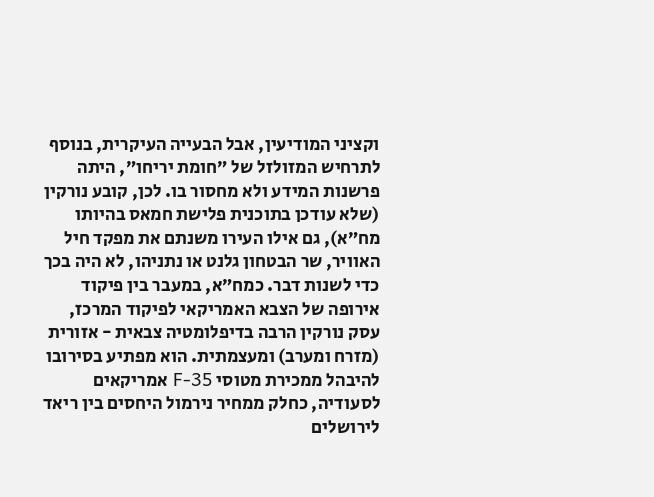וקציני המודיעין, אבל הבעייה העיקרית, בנוסף לתרחיש המזולזל של ״חומת יריחו״, היתה פרשנות המידע ולא מחסור בו. לכן, קובע נורקין (שלא עודכן בתוכנית פלישת חמאס בהיותו מח״א), גם אילו העירו משנתם את מפקד חיל האוויר, שר הבטחון גלנט או נתניהו, לא היה בכך כדי לשנות דבר. כמח״א, במעבר בין פיקוד אירופה של הצבא האמריקאי לפיקוד המרכז, עסק נורקין הרבה בדיפלומטיה צבאית - אזורית (מזרח ומערב) ומעצמתית. הוא מפתיע בסירובו להיבהל ממכירת מטוסי F-35 אמריקאים לסעודיה, כחלק ממחיר נירמול היחסים בין ריאד לירושלים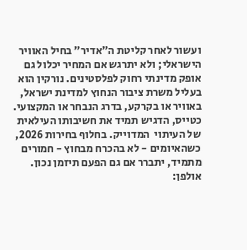ועשור לאחר קליטת ה״אדיר״ בחיל האוויר הישראלי; ולא יתרגש אם המחיר יכלול גם אופק מדינתי רחוק לפלסטינים. נורקין הוא בעליל משרת ציבור הנחוץ למדינת ישראל, באוויר או בקרקע, בדרג הנבחר או המקצועי. כטייס, הדגיש תמיד את חשיבותו העילאית של העיתוי  המדוייק. בחלוף בחירות 2026, כשהאיומים - לא בהכרח מבחוץ - חמורים מתמיד, יתברר אם גם הפעם תיזמן נכון. אולפן: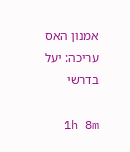אמנון האס עריכה: יעל בדרשי

    1h 8m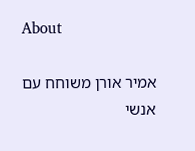About

אמיר אורן משוחח עם אנשי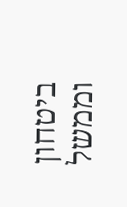ביטחון וממשל